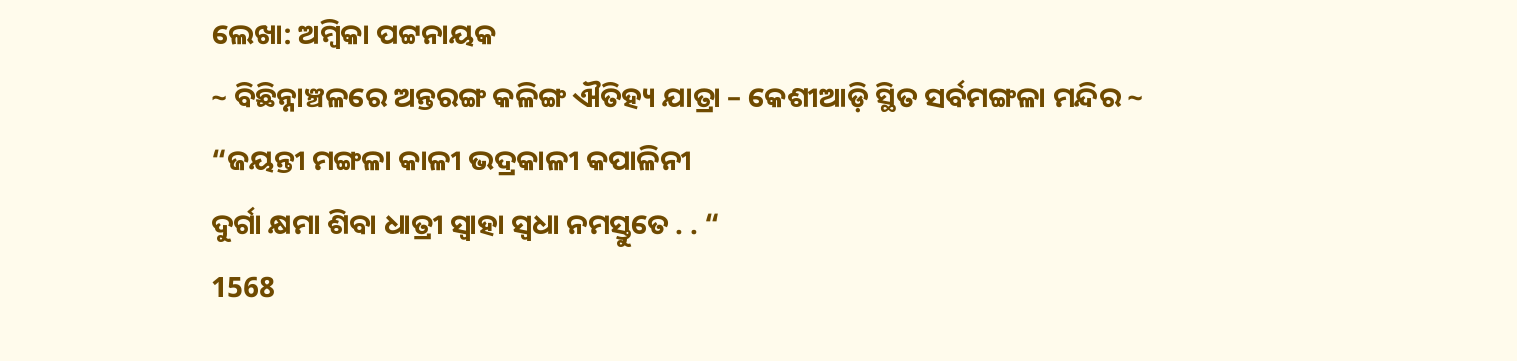ଲେଖା: ଅମ୍ବିକା ପଟ୍ଟନାୟକ
~ ବିଛିନ୍ନାଞ୍ଚଳରେ ଅନ୍ତରଙ୍ଗ କଳିଙ୍ଗ ଐତିହ୍ୟ ଯାତ୍ରା – କେଶୀଆଡ଼ି ସ୍ଥିତ ସର୍ବମଙ୍ଗଳା ମନ୍ଦିର ~
“ଜୟନ୍ତୀ ମଙ୍ଗଳା କାଳୀ ଭଦ୍ରକାଳୀ କପାଳିନୀ
ଦୁର୍ଗା କ୍ଷମା ଶିବା ଧାତ୍ରୀ ସ୍ୱାହା ସ୍ଵଧା ନମସ୍ତୁତେ . . “
1568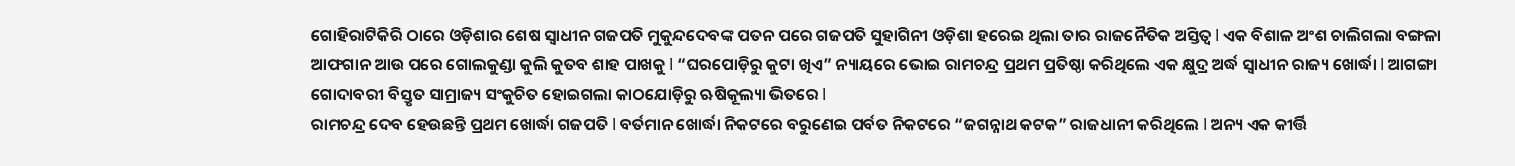ଗୋହିରାଟିକିରି ଠାରେ ଓଡ଼ିଶାର ଶେଷ ସ୍ୱାଧୀନ ଗଜପତି ମୁକୁନ୍ଦଦେବଙ୍କ ପତନ ପରେ ଗଜପତି ସୁହାଗିନୀ ଓଡ଼ିଶା ହରେଇ ଥିଲା ତାର ରାଜନୈତିକ ଅସ୍ତିତ୍ବ l ଏକ ବିଶାଳ ଅଂଶ ଚାଲିଗଲା ବଙ୍ଗଳା ଆଫଗାନ ଆଉ ପରେ ଗୋଲକୁଣ୍ଡା କୁଲି କୁତବ ଶାହ ପାଖକୁ l “ଘରପୋଡ଼ିରୁ କୁଟା ଖିଏ” ନ୍ୟାୟରେ ଭୋଇ ରାମଚନ୍ଦ୍ର ପ୍ରଥମ ପ୍ରତିଷ୍ଠା କରିଥିଲେ ଏକ କ୍ଷୁଦ୍ର ଅର୍ଦ୍ଧ ସ୍ୱାଧୀନ ରାଜ୍ୟ ଖୋର୍ଦ୍ଧା l ଆଗଙ୍ଗା ଗୋଦାବରୀ ବିସ୍ତୃତ ସାମ୍ରାଜ୍ୟ ସଂକୁଚିତ ହୋଇଗଲା କାଠଯୋଡ଼ିରୁ ଋଷିକୂଲ୍ୟା ଭିତରେ l
ରାମଚନ୍ଦ୍ର ଦେବ ହେଉଛନ୍ତି ପ୍ରଥମ ଖୋର୍ଦ୍ଧା ଗଜପତି l ବର୍ତମାନ ଖୋର୍ଦ୍ଧା ନିକଟରେ ବରୁଣେଇ ପର୍ବତ ନିକଟରେ “ଜଗନ୍ନାଥ କଟକ” ରାଜଧାନୀ କରିଥିଲେ l ଅନ୍ୟ ଏକ କୀର୍ତ୍ତି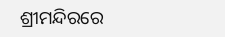ଶ୍ରୀମନ୍ଦିରରେ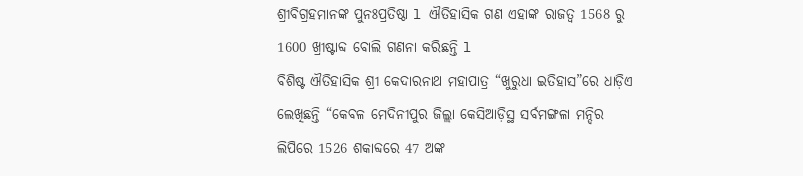ଶ୍ରୀବିଗ୍ରହମାନଙ୍କ ପୁନଃପ୍ରତିଷ୍ଠା l ଐତିହାସିକ ଗଣ ଏହାଙ୍କ ରାଜତ୍ୱ 1568 ରୁ 1600 ଖ୍ରୀଷ୍ଟାବ୍ଦ ବୋଲି ଗଣନା କରିଛନ୍ତି l
ବିଶିଷ୍ଟ ଐତିହାସିକ ଶ୍ରୀ କେଦାରନାଥ ମହାପାତ୍ର “ଖୁରୁଧା ଇତିହାସ”ରେ ଧାଡ଼ିଏ ଲେଖିଛନ୍ତି “କେବଳ ମେଦିନୀପୁର ଜିଲ୍ଲା କେସିଆଡ଼ିସ୍ଥ ସର୍ବମଙ୍ଗଳା ମନ୍ଦିର ଲିପିରେ 1526 ଶକାବ୍ଦରେ 47 ଅଙ୍କ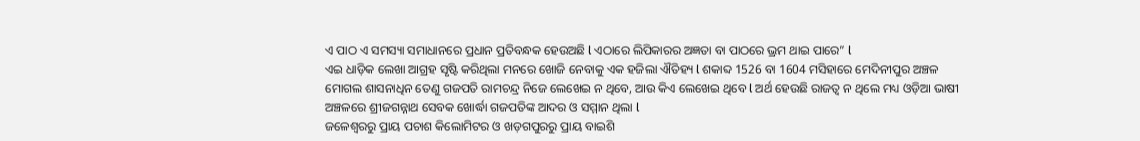ଏ ପାଠ ଏ ସମସ୍ୟା ସମାଧାନରେ ପ୍ରଧାନ ପ୍ରତିବନ୍ଧକ ହେଉଅଛି l ଏଠାରେ ଲିପିକାରର ଅଜ୍ଞତା ବା ପାଠରେ ଭ୍ରମ ଥାଇ ପାରେ” l
ଏଇ ଧାଡ଼ିକ ଲେଖା ଆଗ୍ରହ ସୃଷ୍ଟି କରିଥିଲା ମନରେ ଖୋଜି ନେବାକୁ ଏକ ହଜିଲା ଐତିହ୍ୟ l ଶକାବ୍ଦ 1526 ବା 1604 ମସିହାରେ ମେଦିନୀପୁର ଅଞ୍ଚଳ ମୋଗଲ ଶାସନାଧିନ ତେଣୁ ଗଜପତି ରାମଚନ୍ଦ୍ର ନିଜେ ଲେଖେଇ ନ ଥିବେ, ଆଉ କିଏ ଲେଖେଇ ଥିବେ l ଅର୍ଥ ହେଉଛି ରାଜତ୍ୱ ନ ଥିଲେ ମଧ୍ୟ ଓଡ଼ିଆ ଭାଷୀ ଅଞ୍ଚଳରେ ଶ୍ରୀଜଗନ୍ନାଥ ସେବକ ଖୋର୍ଦ୍ଧା ଗଜପତିଙ୍କ ଆଦର ଓ ସମ୍ମାନ ଥିଲା l
ଜଳେଶ୍ୱରରୁ ପ୍ରାୟ ପଚାଶ କିଲୋମିଟର ଓ ଖଡ଼ଗପୁରରୁ ପ୍ରାୟ ବାଇଶି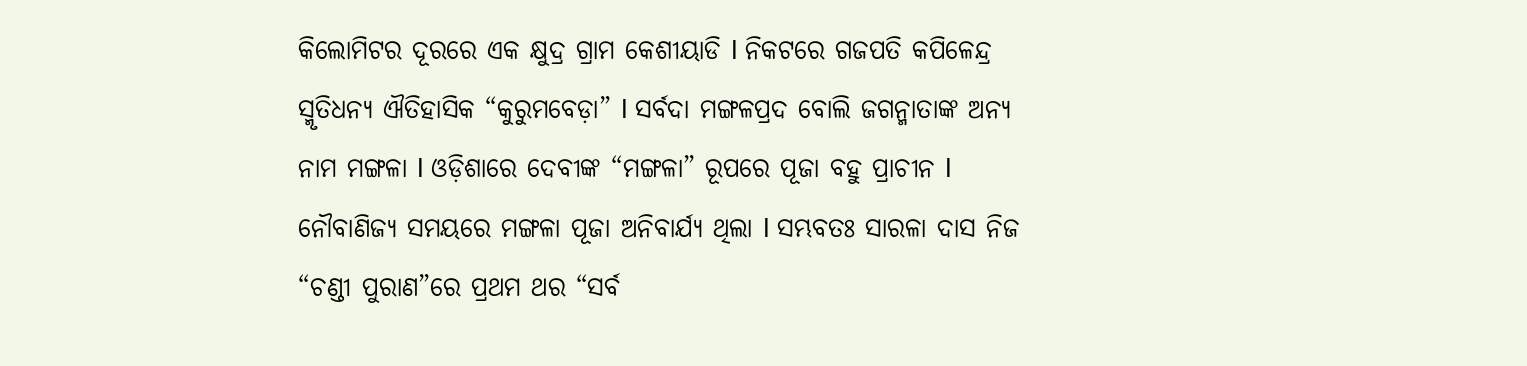କିଲୋମିଟର ଦୂରରେ ଏକ କ୍ଷୁଦ୍ର ଗ୍ରାମ କେଶୀୟାଡି l ନିକଟରେ ଗଜପତି କପିଳେନ୍ଦ୍ର ସ୍ମୃତିଧନ୍ୟ ଐତିହାସିକ “କୁରୁମବେଡ଼ା” l ସର୍ବଦା ମଙ୍ଗଳପ୍ରଦ ବୋଲି ଜଗନ୍ମାତାଙ୍କ ଅନ୍ୟ ନାମ ମଙ୍ଗଳା l ଓଡ଼ିଶାରେ ଦେବୀଙ୍କ “ମଙ୍ଗଳା” ରୂପରେ ପୂଜା ବହୁ ପ୍ରାଚୀନ l ନୌବାଣିଜ୍ୟ ସମୟରେ ମଙ୍ଗଳା ପୂଜା ଅନିବାର୍ଯ୍ୟ ଥିଲା l ସମ୍ଭବତଃ ସାରଳା ଦାସ ନିଜ “ଚଣ୍ଡୀ ପୁରାଣ”ରେ ପ୍ରଥମ ଥର “ସର୍ବ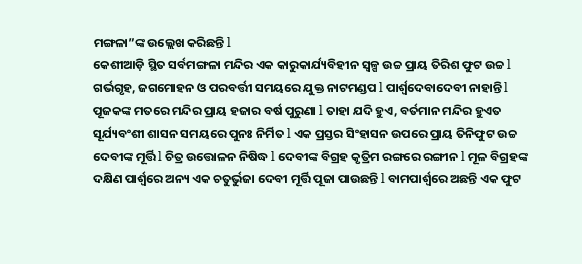ମଙ୍ଗଳା”ଙ୍କ ଉଲ୍ଲେଖ କରିଛନ୍ତି l
କେଶୀଆଡ଼ି ସ୍ଥିତ ସର୍ବମଙ୍ଗଳା ମନ୍ଦିର ଏକ କାରୁକାର୍ଯ୍ୟବିହୀନ ସ୍ୱଳ୍ପ ଉଚ୍ଚ ପ୍ରାୟ ତିରିଶ ଫୁଟ ଉଚ୍ଚ l ଗର୍ଭଗୃହ, ଜଗମୋହନ ଓ ପରବର୍ତ୍ତୀ ସମୟରେ ଯୁକ୍ତ ନାଟମଣ୍ଡପ l ପାର୍ଶ୍ୱଦେବାଦେବୀ ନାହାନ୍ତି l ପୂଜକଙ୍କ ମତରେ ମନ୍ଦିର ପ୍ରାୟ ହଜାର ବର୍ଷ ପୁରୁଣା l ତାହା ଯଦି ହୁଏ, ବର୍ତମାନ ମନ୍ଦିର ହୁଏତ ସୂର୍ଯ୍ୟବଂଶୀ ଶାସନ ସମୟରେ ପୁନଃ ନିର୍ମିତ l ଏକ ପ୍ରସ୍ତର ସିଂହାସନ ଉପରେ ପ୍ରାୟ ତିନିଫୁଟ ଉଚ୍ଚ ଦେବୀଙ୍କ ମୂର୍ତ୍ତି l ଚିତ୍ର ଉତ୍ତୋଳନ ନିଷିଦ୍ଧ l ଦେବୀଙ୍କ ବିଗ୍ରହ କୃତ୍ରିମ ରଙ୍ଗରେ ରଙ୍ଗୀନ l ମୂଳ ବିଗ୍ରହଙ୍କ ଦକ୍ଷିଣ ପାର୍ଶ୍ୱରେ ଅନ୍ୟ ଏକ ଚତୁର୍ଭୁଜା ଦେବୀ ମୂର୍ତ୍ତି ପୂଜା ପାଉଛନ୍ତି l ବାମପାର୍ଶ୍ୱରେ ଅଛନ୍ତି ଏକ ଫୁଟ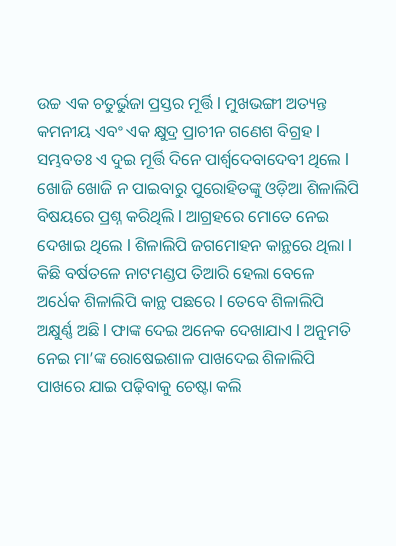ଉଚ୍ଚ ଏକ ଚତୁର୍ଭୁଜା ପ୍ରସ୍ତର ମୂର୍ତ୍ତି l ମୁଖଭଙ୍ଗୀ ଅତ୍ୟନ୍ତ କମନୀୟ ଏବଂ ଏକ କ୍ଷୁଦ୍ର ପ୍ରାଚୀନ ଗଣେଶ ବିଗ୍ରହ l ସମ୍ଭବତଃ ଏ ଦୁଇ ମୂର୍ତ୍ତି ଦିନେ ପାର୍ଶ୍ୱଦେବାଦେବୀ ଥିଲେ l
ଖୋଜି ଖୋଜି ନ ପାଇବାରୁ ପୁରୋହିତଙ୍କୁ ଓଡ଼ିଆ ଶିଳାଲିପି ବିଷୟରେ ପ୍ରଶ୍ନ କରିଥିଲି l ଆଗ୍ରହରେ ମୋତେ ନେଇ ଦେଖାଇ ଥିଲେ l ଶିଳାଲିପି ଜଗମୋହନ କାନ୍ଥରେ ଥିଲା l କିଛି ବର୍ଷତଳେ ନାଟମଣ୍ଡପ ତିଆରି ହେଲା ବେଳେ ଅର୍ଧେକ ଶିଳାଲିପି କାନ୍ଥ ପଛରେ l ତେବେ ଶିଳାଲିପି ଅକ୍ଷୁର୍ଣ୍ଣ ଅଛି l ଫାଙ୍କ ଦେଇ ଅନେକ ଦେଖାଯାଏ l ଅନୁମତି ନେଇ ମା’ଙ୍କ ରୋଷେଇଶାଳ ପାଖଦେଇ ଶିଳାଲିପି ପାଖରେ ଯାଇ ପଢ଼ିବାକୁ ଚେଷ୍ଟା କଲି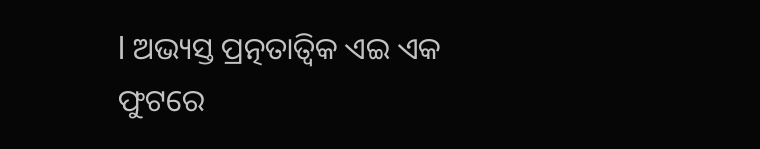l ଅଭ୍ୟସ୍ତ ପ୍ରତ୍ନତାତ୍ଵିକ ଏଇ ଏକ ଫୁଟରେ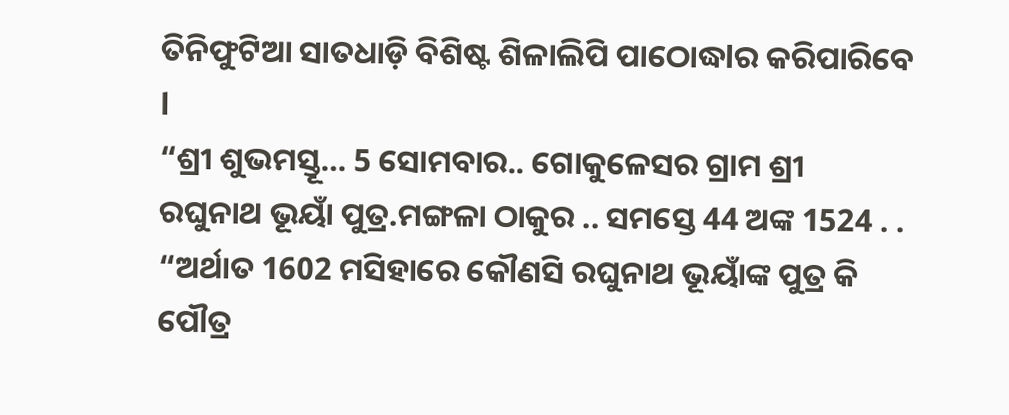ତିନିଫୁଟିଆ ସାତଧାଡ଼ି ବିଶିଷ୍ଟ ଶିଳାଲିପି ପାଠୋଦ୍ଧlର କରିପାରିବେ l
“ଶ୍ରୀ ଶୁଭମସ୍ତୂ… 5 ସୋମବାର.. ଗୋକୁଳେସର ଗ୍ରାମ ଶ୍ରୀ ରଘୁନାଥ ଭୂୟାଁ ପୁତ୍ର.ମଙ୍ଗଳା ଠାକୁର .. ସମସ୍ତେ 44 ଅଙ୍କ 1524 . . “ଅର୍ଥାତ 1602 ମସିହାରେ କୌଣସି ରଘୁନାଥ ଭୂୟାଁଙ୍କ ପୁତ୍ର କି ପୌତ୍ର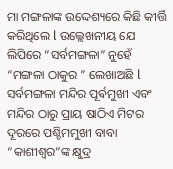ମା ମଙ୍ଗଳାଙ୍କ ଉଦ୍ଦେଶ୍ୟରେ କିଛି କୀର୍ତ୍ତି କରିଥିଲେ l ଉଲ୍ଲେଖନୀୟ ଯେ ଲିପିରେ “ସର୍ବମଙ୍ଗଳା” ନୁହେଁ “ମଙ୍ଗଳା ଠାକୁର ” ଲେଖାଅଛି l
ସର୍ବମଙ୍ଗଳା ମନ୍ଦିର ପୂର୍ଵମୁଖୀ ଏବଂ ମନ୍ଦିର ଠାରୁ ପ୍ରାୟ ଷାଠିଏ ମିଟର ଦୂରରେ ପଶ୍ଚିମମୁଖୀ ବାବା “କାଶୀଶ୍ୱର”ଙ୍କ କ୍ଷୁଦ୍ର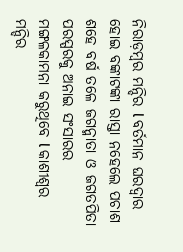ନିରାଡ଼ମ୍ବର ମନ୍ଦିର l ବର୍ତମାନ ଘରଦ୍ଵାର ହୋଇ ବଙ୍କାଟଙ୍କା ରାସ୍ତା ନହେଲେ ପଚାଶ ଶହେ ବର୍ଷ ତଳେ ଜଗନ୍ମାତା ଓ ଜଗତପିତା ପରସ୍ପରକୁ ଅନାଇ ସଂସାରର ମଙ୍ଗଳକାମନା କରୁଥିବେ l କାଶୀଶ୍ୱର ମନ୍ଦିର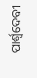ପାର୍ଶ୍ୱଦେବୀ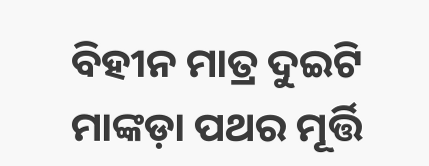ବିହୀନ ମାତ୍ର ଦୁଇଟି ମାଙ୍କଡ଼ା ପଥର ମୂର୍ତ୍ତି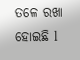ତଳେ ରଖା ହୋଇଛି l